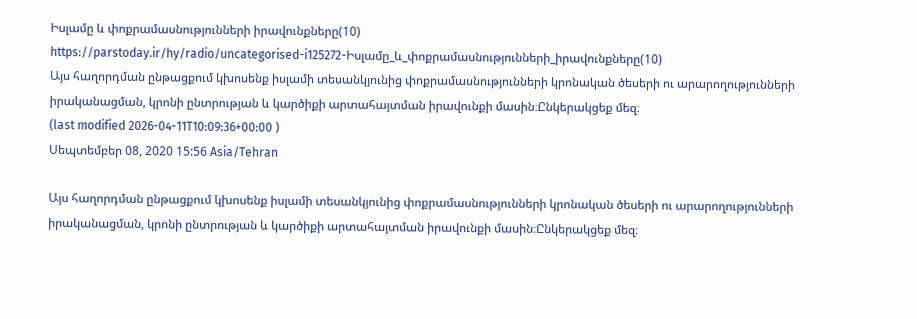Իսլամը և փոքրամասնությունների իրավունքները(10)
https://parstoday.ir/hy/radio/uncategorised-i125272-Իսլամը_և_փոքրամասնությունների_իրավունքները(10)
Այս հաղորդման ընթացքում կխոսենք իսլամի տեսանկյունից փոքրամասնությունների կրոնական ծեսերի ու արարողությունների իրականացման, կրոնի ընտրության և կարծիքի արտահայտման իրավունքի մասին։Ընկերակցեք մեզ։
(last modified 2026-04-11T10:09:36+00:00 )
Սեպտեմբեր 08, 2020 15:56 Asia/Tehran

Այս հաղորդման ընթացքում կխոսենք իսլամի տեսանկյունից փոքրամասնությունների կրոնական ծեսերի ու արարողությունների իրականացման, կրոնի ընտրության և կարծիքի արտահայտման իրավունքի մասին։Ընկերակցեք մեզ։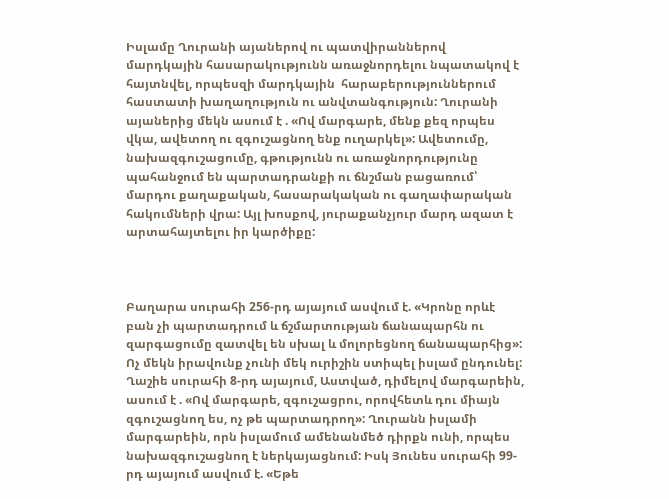Իսլամը Ղուրանի այաներով ու պատվիրաններով մարդկային հասարակությունն առաջնորդելու նպատակով է  հայտնվել, որպեսզի մարդկային  հարաբերություններում հաստատի խաղաղություն ու անվտանգություն: Ղուրանի այաներից մեկն ասում է . «Ով մարգարե, մենք քեզ որպես վկա, ավետող ու զգուշացնող ենք ուղարկել»: Ավետումը, նախազգուշացումը, գթությունն ու առաջնորդությունը պահանջում են պարտադրանքի ու ճնշման բացառում՝ մարդու քաղաքական, հասարակական ու գաղափարական հակումների վրա: Այլ խոսքով, յուրաքանչյուր մարդ ազատ է արտահայտելու իր կարծիքը:



Բաղարա սուրահի 256-րդ այայում ասվում է. «Կրոնը որևէ բան չի պարտադրում և ճշմարտության ճանապարհն ու զարգացումը զատվել են սխալ և մոլորեցնող ճանապարհից»: Ոչ մեկն իրավունք չունի մեկ ուրիշին ստիպել իսլամ ընդունել: Ղաշիե սուրահի 8-րդ այայում, Աստված, դիմելով մարգարեին, ասում է . «Ով մարգարե, զգուշացրու, որովհետև դու միայն զգուշացնող ես, ոչ թե պարտադրող»: Ղուրանն իսլամի մարգարեին, որն իսլամում ամենանմեծ դիրքն ունի, որպես նախազգուշացնող է ներկայացնում: Իսկ Յունես սուրահի 99-րդ այայում ասվում է. «Եթե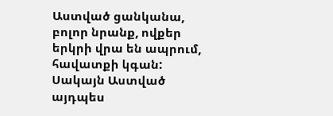Աստված ցանկանա, բոլոր նրանք, ովքեր երկրի վրա են ապրում, հավատքի կգան: Սակայն Աստված այդպես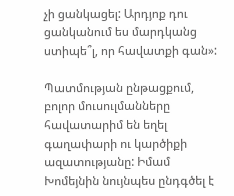չի ցանկացել: Արդյոք դու  ցանկանում ես մարդկանց ստիպե՞լ, որ հավատքի գան»:

Պատմության ընթացքում, բոլոր մուսուլմանները հավատարիմ են եղել գաղափարի ու կարծիքի ազատությանը: Իմամ Խոմեյնին նույնպես ընդգծել է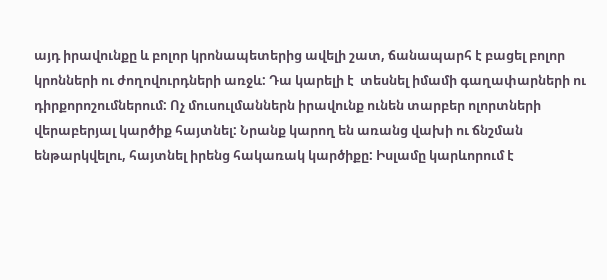այդ իրավունքը և բոլոր կրոնապետերից ավելի շատ, ճանապարհ է բացել բոլոր կրոնների ու ժողովուրդների առջև: Դա կարելի է  տեսնել իմամի գաղափարների ու դիրքորոշումներում: Ոչ մուսուլմաններն իրավունք ունեն տարբեր ոլորտների վերաբերյալ կարծիք հայտնել: Նրանք կարող են առանց վախի ու ճնշման ենթարկվելու, հայտնել իրենց հակառակ կարծիքը: Իսլամը կարևորում է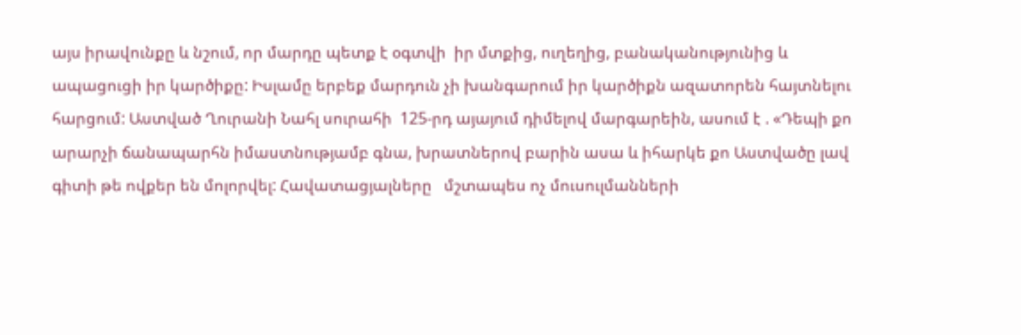այս իրավունքը և նշում, որ մարդը պետք է օգտվի  իր մտքից, ուղեղից, բանականությունից և ապացուցի իր կարծիքը: Իսլամը երբեք մարդուն չի խանգարում իր կարծիքն ազատորեն հայտնելու հարցում: Աստված Ղուրանի Նահլ սուրահի  125-րդ այայում դիմելով մարգարեին, ասում է . «Դեպի քո արարչի ճանապարհն իմաստնությամբ գնա, խրատներով բարին ասա և իհարկե քո Աստվածը լավ գիտի թե ովքեր են մոլորվել: Հավատացյալները   մշտապես ոչ մուսուլմանների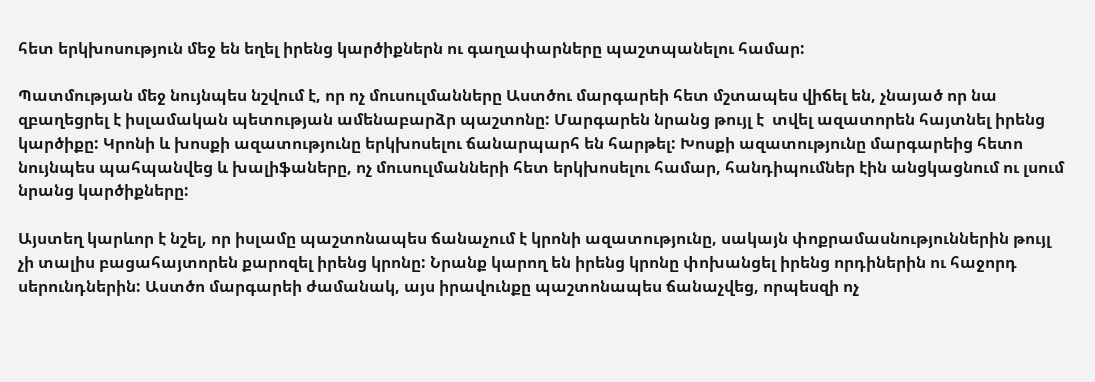հետ երկխոսություն մեջ են եղել իրենց կարծիքներն ու գաղափարները պաշտպանելու համար:

Պատմության մեջ նույնպես նշվում է, որ ոչ մուսուլմանները Աստծու մարգարեի հետ մշտապես վիճել են, չնայած որ նա զբաղեցրել է իսլամական պետության ամենաբարձր պաշտոնը: Մարգարեն նրանց թույլ է  տվել ազատորեն հայտնել իրենց կարծիքը: Կրոնի և խոսքի ազատությունը երկխոսելու ճանարպարհ են հարթել: Խոսքի ազատությունը մարգարեից հետո նույնպես պահպանվեց և խալիֆաները, ոչ մուսուլմանների հետ երկխոսելու համար, հանդիպումներ էին անցկացնում ու լսում նրանց կարծիքները:

Այստեղ կարևոր է նշել, որ իսլամը պաշտոնապես ճանաչում է կրոնի ազատությունը, սակայն փոքրամասնություններին թույլ չի տալիս բացահայտորեն քարոզել իրենց կրոնը: Նրանք կարող են իրենց կրոնը փոխանցել իրենց որդիներին ու հաջորդ սերունդներին: Աստծո մարգարեի ժամանակ, այս իրավունքը պաշտոնապես ճանաչվեց, որպեսզի ոչ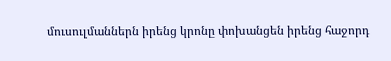մուսուլմաններն իրենց կրոնը փոխանցեն իրենց հաջորդ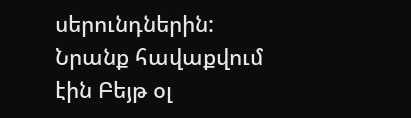սերունդներին: Նրանք հավաքվում էին Բեյթ օլ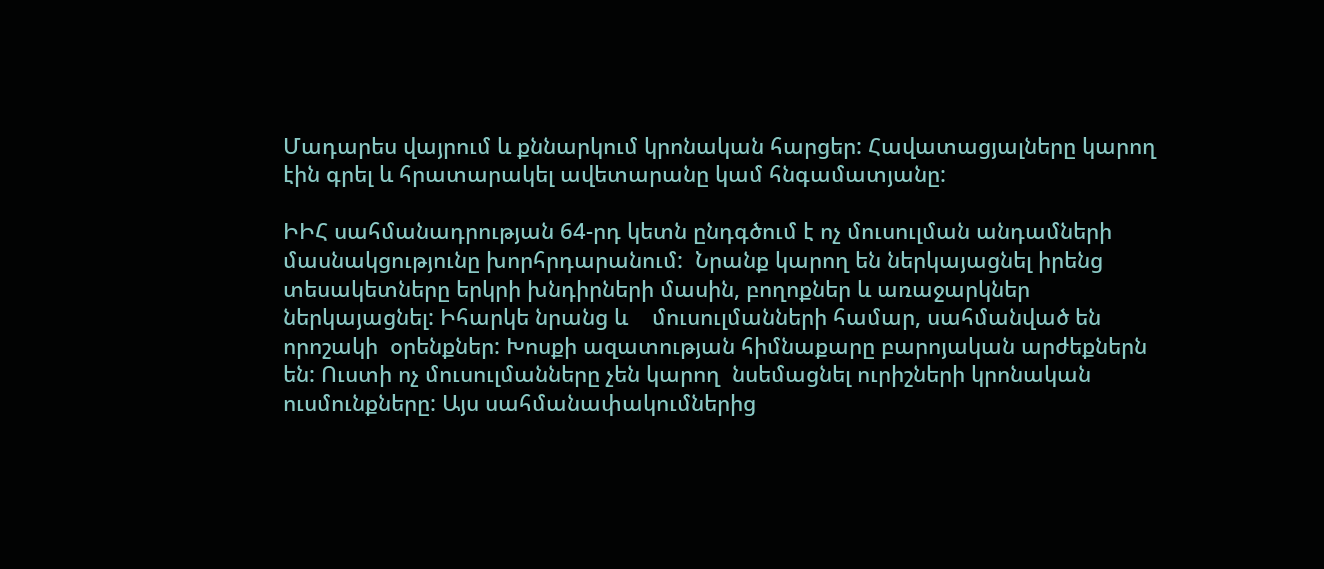Մադարես վայրում և քննարկում կրոնական հարցեր: Հավատացյալները կարող էին գրել և հրատարակել ավետարանը կամ հնգամատյանը:

ԻԻՀ սահմանադրության 64-րդ կետն ընդգծում է ոչ մուսուլման անդամների մասնակցությունը խորհրդարանում:  Նրանք կարող են ներկայացնել իրենց տեսակետները երկրի խնդիրների մասին, բողոքներ և առաջարկներ ներկայացնել: Իհարկե նրանց և    մուսուլմանների համար, սահմանված են որոշակի  օրենքներ: Խոսքի ազատության հիմնաքարը բարոյական արժեքներն են: Ուստի ոչ մուսուլմանները չեն կարող  նսեմացնել ուրիշների կրոնական ուսմունքները: Այս սահմանափակումներից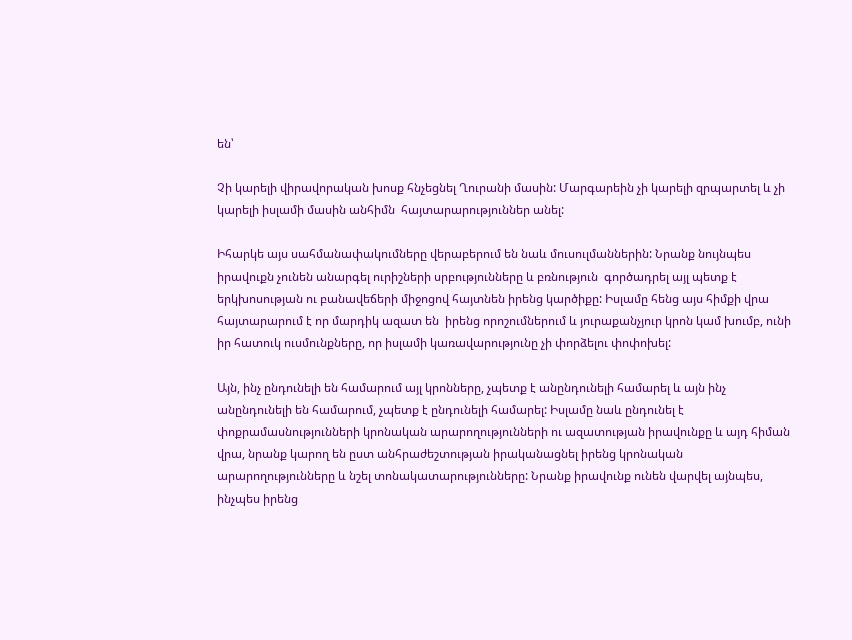են՝

Չի կարելի վիրավորական խոսք հնչեցնել Ղուրանի մասին: Մարգարեին չի կարելի զրպարտել և չի կարելի իսլամի մասին անհիմն  հայտարարություններ անել:

Իհարկե այս սահմանափակումները վերաբերում են նաև մուսուլմաններին: Նրանք նույնպես իրավուքն չունեն անարգել ուրիշների սրբությունները և բռնություն  գործադրել այլ պետք է երկխոսության ու բանավեճերի միջոցով հայտնեն իրենց կարծիքը: Իսլամը հենց այս հիմքի վրա հայտարարում է որ մարդիկ ազատ են  իրենց որոշումներում և յուրաքանչյուր կրոն կամ խումբ, ունի իր հատուկ ուսմունքները, որ իսլամի կառավարությունը չի փորձելու փոփոխել:

Այն, ինչ ընդունելի են համարում այլ կրոնները, չպետք է անընդունելի համարել և այն ինչ անընդունելի են համարում, չպետք է ընդունելի համարել: Իսլամը նաև ընդունել է  փոքրամասնությունների կրոնական արարողությունների ու ազատության իրավունքը և այդ հիման վրա, նրանք կարող են ըստ անհրաժեշտության իրականացնել իրենց կրոնական արարողությունները և նշել տոնակատարությունները: Նրանք իրավունք ունեն վարվել այնպես, ինչպես իրենց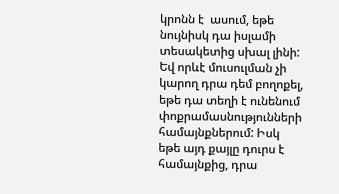կրոնն է  ասում, եթե նույնիսկ դա իսլամի տեսակետից սխալ լինի: Եվ որևէ մուսուլման չի կարող դրա դեմ բողոքել, եթե դա տեղի է ունենում փոքրամասնությունների համայնքներում: Իսկ եթե այդ քայլը դուրս է համայնքից, դրա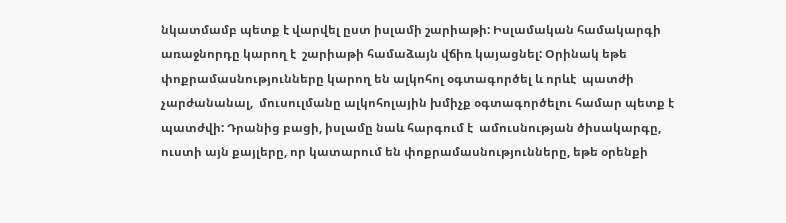նկատմամբ պետք է վարվել ըստ իսլամի շարիաթի: Իսլամական համակարգի առաջնորդը կարող է  շարիաթի համաձայն վճիռ կայացնել: Օրինակ եթե փոքրամասնությունները կարող են ալկոհոլ օգտագործել և որևէ  պատժի չարժանանալ,  մուսուլմանը ալկոհոլային խմիչք օգտագործելու համար պետք է պատժվի: Դրանից բացի, իսլամը նաև հարգում է  ամուսնության ծիսակարգը, ուստի այն քայլերը, որ կատարում են փոքրամասնությունները, եթե օրենքի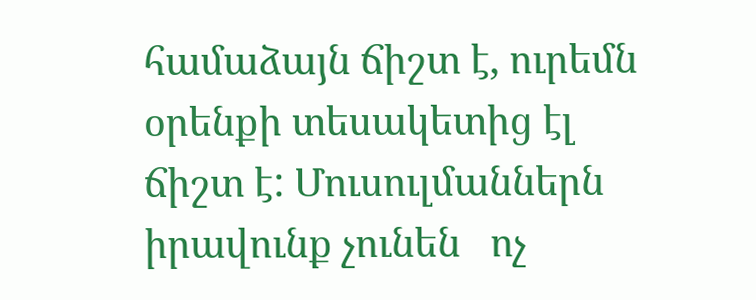համաձայն ճիշտ է, ուրեմն օրենքի տեսակետից էլ ճիշտ է: Մուսուլմաններն իրավունք չունեն   ոչ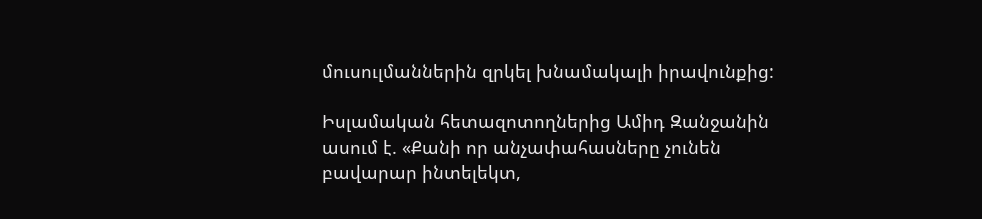մուսուլմաններին զրկել խնամակալի իրավունքից:

Իսլամական հետազոտողներից Ամիդ Զանջանին ասում է. «Քանի որ անչափահասները չունեն բավարար ինտելեկտ,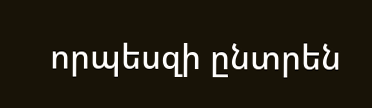որպեսզի ընտրեն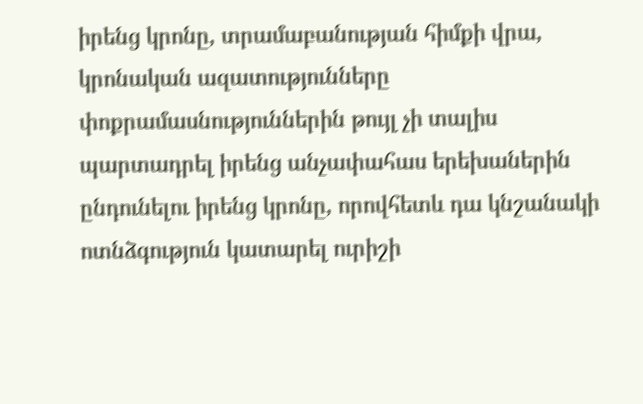իրենց կրոնը, տրամաբանության հիմքի վրա, կրոնական ազատությունները փոքրամասնություններին թույլ չի տալիս պարտադրել իրենց անչափահաս երեխաներին ընդունելու իրենց կրոնը, որովհետև դա կնշանակի ոտնձգություն կատարել ուրիշի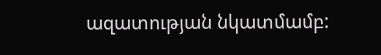ազատության նկատմամբ: